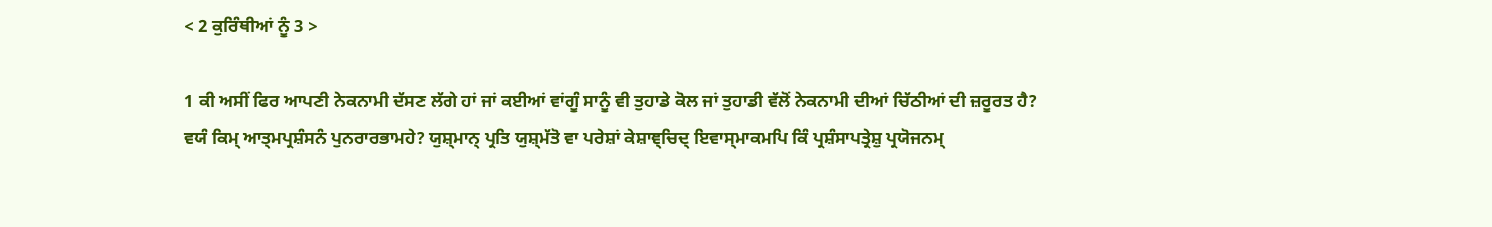< 2 ਕੁਰਿੰਥੀਆਂ ਨੂੰ 3 >

1 ਕੀ ਅਸੀਂ ਫਿਰ ਆਪਣੀ ਨੇਕਨਾਮੀ ਦੱਸਣ ਲੱਗੇ ਹਾਂ ਜਾਂ ਕਈਆਂ ਵਾਂਗੂੰ ਸਾਨੂੰ ਵੀ ਤੁਹਾਡੇ ਕੋਲ ਜਾਂ ਤੁਹਾਡੀ ਵੱਲੋਂ ਨੇਕਨਾਮੀ ਦੀਆਂ ਚਿੱਠੀਆਂ ਦੀ ਜ਼ਰੂਰਤ ਹੈ?
ਵਯੰ ਕਿਮ੍ ਆਤ੍ਮਪ੍ਰਸ਼ੰਸਨੰ ਪੁਨਰਾਰਭਾਮਹੇ? ਯੁਸ਼੍ਮਾਨ੍ ਪ੍ਰਤਿ ਯੁਸ਼੍ਮੱਤੋ ਵਾ ਪਰੇਸ਼ਾਂ ਕੇਸ਼ਾਞ੍ਚਿਦ੍ ਇਵਾਸ੍ਮਾਕਮਪਿ ਕਿੰ ਪ੍ਰਸ਼ੰਸਾਪਤ੍ਰੇਸ਼ੁ ਪ੍ਰਯੋਜਨਮ੍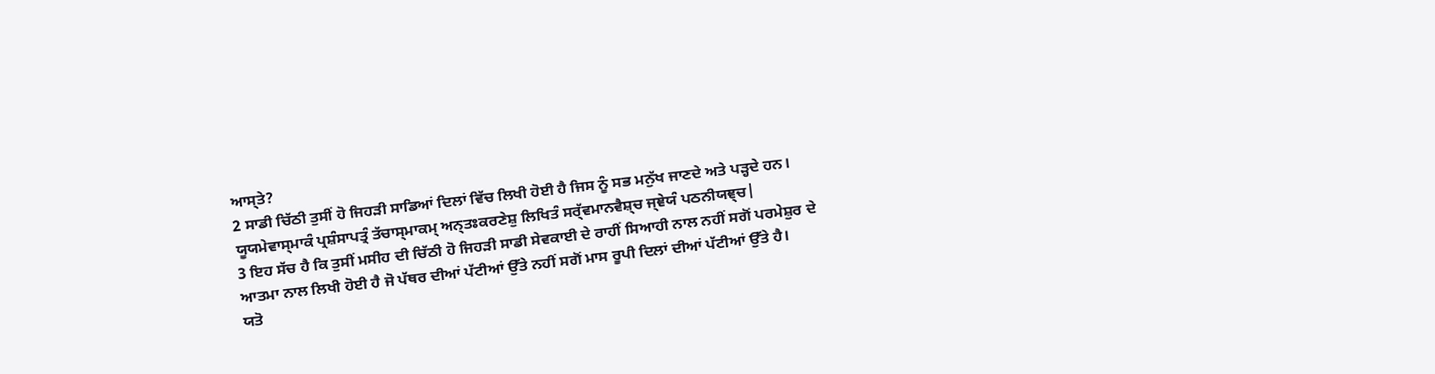ਆਸ੍ਤੇ?
2 ਸਾਡੀ ਚਿੱਠੀ ਤੁਸੀਂ ਹੋ ਜਿਹੜੀ ਸਾਡਿਆਂ ਦਿਲਾਂ ਵਿੱਚ ਲਿਖੀ ਹੋਈ ਹੈ ਜਿਸ ਨੂੰ ਸਭ ਮਨੁੱਖ ਜਾਣਦੇ ਅਤੇ ਪੜ੍ਹਦੇ ਹਨ।
ਯੂਯਮੇਵਾਸ੍ਮਾਕੰ ਪ੍ਰਸ਼ੰਸਾਪਤ੍ਰੰ ਤੱਚਾਸ੍ਮਾਕਮ੍ ਅਨ੍ਤਃਕਰਣੇਸ਼ੁ ਲਿਖਿਤੰ ਸਰ੍ੱਵਮਾਨਵੈਸ਼੍ਚ ਜ੍ਞੇਯੰ ਪਠਨੀਯਞ੍ਚ|
3 ਇਹ ਸੱਚ ਹੈ ਕਿ ਤੁਸੀਂ ਮਸੀਹ ਦੀ ਚਿੱਠੀ ਹੋ ਜਿਹੜੀ ਸਾਡੀ ਸੇਵਕਾਈ ਦੇ ਰਾਹੀਂ ਸਿਆਹੀ ਨਾਲ ਨਹੀਂ ਸਗੋਂ ਪਰਮੇਸ਼ੁਰ ਦੇ ਆਤਮਾ ਨਾਲ ਲਿਖੀ ਹੋਈ ਹੈ ਜੋ ਪੱਥਰ ਦੀਆਂ ਪੱਟੀਆਂ ਉੱਤੇ ਨਹੀਂ ਸਗੋਂ ਮਾਸ ਰੂਪੀ ਦਿਲਾਂ ਦੀਆਂ ਪੱਟੀਆਂ ਉੱਤੇ ਹੈ।
ਯਤੋ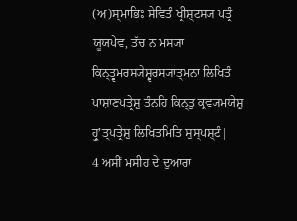(ਅ)ਸ੍ਮਾਭਿਃ ਸੇਵਿਤੰ ਖ੍ਰੀਸ਼੍ਟਸ੍ਯ ਪਤ੍ਰੰ ਯੂਯਪੇਵ, ਤੱਚ ਨ ਮਸ੍ਯਾ ਕਿਨ੍ਤ੍ਵਮਰਸ੍ਯੇਸ਼੍ਵਰਸ੍ਯਾਤ੍ਮਨਾ ਲਿਖਿਤੰ ਪਾਸ਼ਾਣਪਤ੍ਰੇਸ਼ੁ ਤੰਨਹਿ ਕਿਨ੍ਤੁ ਕ੍ਰਵ੍ਯਮਯੇਸ਼ੁ ਹ੍ਰੁʼਤ੍ਪਤ੍ਰੇਸ਼ੁ ਲਿਖਿਤਮਿਤਿ ਸੁਸ੍ਪਸ਼੍ਟੰ|
4 ਅਸੀਂ ਮਸੀਹ ਦੇ ਦੁਆਰਾ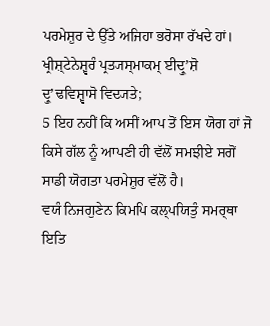ਪਰਮੇਸ਼ੁਰ ਦੇ ਉੱਤੇ ਅਜਿਹਾ ਭਰੋਸਾ ਰੱਖਦੇ ਹਾਂ।
ਖ੍ਰੀਸ਼੍ਟੇਨੇਸ਼੍ਵਰੰ ਪ੍ਰਤ੍ਯਸ੍ਮਾਕਮ੍ ਈਦ੍ਰੁʼਸ਼ੋ ਦ੍ਰੁʼਢਵਿਸ਼੍ਵਾਸੋ ਵਿਦ੍ਯਤੇ;
5 ਇਹ ਨਹੀਂ ਕਿ ਅਸੀਂ ਆਪ ਤੋਂ ਇਸ ਯੋਗ ਹਾਂ ਜੋ ਕਿਸੇ ਗੱਲ ਨੂੰ ਆਪਣੀ ਹੀ ਵੱਲੋਂ ਸਮਝੀਏ ਸਗੋਂ ਸਾਡੀ ਯੋਗਤਾ ਪਰਮੇਸ਼ੁਰ ਵੱਲੋਂ ਹੈ।
ਵਯੰ ਨਿਜਗੁਣੇਨ ਕਿਮਪਿ ਕਲ੍ਪਯਿਤੁੰ ਸਮਰ੍ਥਾ ਇਤਿ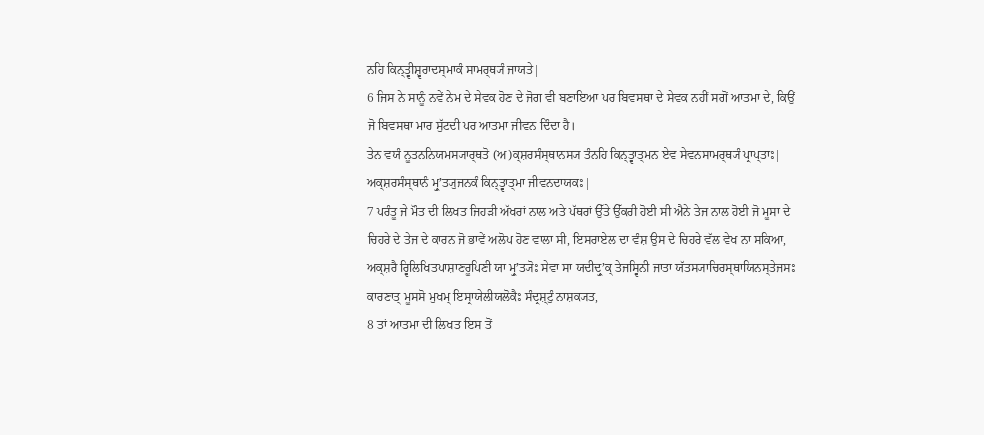ਨਹਿ ਕਿਨ੍ਤ੍ਵੀਸ਼੍ਵਰਾਦਸ੍ਮਾਕੰ ਸਾਮਰ੍ਥ੍ਯੰ ਜਾਯਤੇ|
6 ਜਿਸ ਨੇ ਸਾਨੂੰ ਨਵੇਂ ਨੇਮ ਦੇ ਸੇਵਕ ਹੋਣ ਦੇ ਜੋਗ ਵੀ ਬਣਾਇਆ ਪਰ ਬਿਵਸਥਾ ਦੇ ਸੇਵਕ ਨਹੀਂ ਸਗੋਂ ਆਤਮਾ ਦੇ, ਕਿਉਂ ਜੋ ਬਿਵਸਥਾ ਮਾਰ ਸੁੱਟਦੀ ਪਰ ਆਤਮਾ ਜੀਵਨ ਦਿੰਦਾ ਹੈ।
ਤੇਨ ਵਯੰ ਨੂਤਨਨਿਯਮਸ੍ਯਾਰ੍ਥਤੋ (ਅ)ਕ੍ਸ਼ਰਸੰਸ੍ਥਾਨਸ੍ਯ ਤੰਨਹਿ ਕਿਨ੍ਤ੍ਵਾਤ੍ਮਨ ਏਵ ਸੇਵਨਸਾਮਰ੍ਥ੍ਯੰ ਪ੍ਰਾਪ੍ਤਾਃ| ਅਕ੍ਸ਼ਰਸੰਸ੍ਥਾਨੰ ਮ੍ਰੁʼਤ੍ਯੁਜਨਕੰ ਕਿਨ੍ਤ੍ਵਾਤ੍ਮਾ ਜੀਵਨਦਾਯਕਃ|
7 ਪਰੰਤੂ ਜੇ ਮੌਤ ਦੀ ਲਿਖਤ ਜਿਹੜੀ ਅੱਖਰਾਂ ਨਾਲ ਅਤੇ ਪੱਥਰਾਂ ਉੱਤੇ ਉੱਕਰੀ ਹੋਈ ਸੀ ਐਨੇ ਤੇਜ ਨਾਲ ਹੋਈ ਜੋ ਮੂਸਾ ਦੇ ਚਿਹਰੇ ਦੇ ਤੇਜ ਦੇ ਕਾਰਨ ਜੋ ਭਾਵੇਂ ਅਲੋਪ ਹੋਣ ਵਾਲਾ ਸੀ, ਇਸਰਾਏਲ ਦਾ ਵੰਸ਼ ਉਸ ਦੇ ਚਿਹਰੇ ਵੱਲ ਵੇਖ ਨਾ ਸਕਿਆ,
ਅਕ੍ਸ਼ਰੈ ਰ੍ਵਿਲਿਖਿਤਪਾਸ਼ਾਣਰੂਪਿਣੀ ਯਾ ਮ੍ਰੁʼਤ੍ਯੋਃ ਸੇਵਾ ਸਾ ਯਦੀਦ੍ਰੁʼਕ੍ ਤੇਜਸ੍ਵਿਨੀ ਜਾਤਾ ਯੱਤਸ੍ਯਾਚਿਰਸ੍ਥਾਯਿਨਸ੍ਤੇਜਸਃ ਕਾਰਣਾਤ੍ ਮੂਸਸੋ ਮੁਖਮ੍ ਇਸ੍ਰਾਯੇਲੀਯਲੋਕੈਃ ਸੰਦ੍ਰਸ਼੍ਟੁੰ ਨਾਸ਼ਕ੍ਯਤ,
8 ਤਾਂ ਆਤਮਾ ਦੀ ਲਿਖਤ ਇਸ ਤੋਂ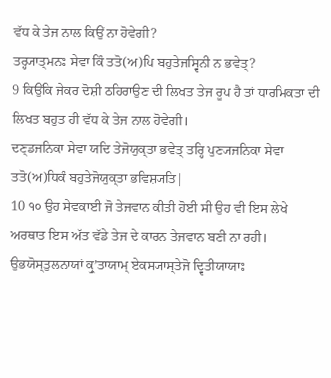ਵੱਧ ਕੇ ਤੇਜ ਨਾਲ ਕਿਉਂ ਨਾ ਹੋਵੇਗੀ?
ਤਰ੍ਹ੍ਯਾਤ੍ਮਨਃ ਸੇਵਾ ਕਿੰ ਤਤੋ(ਅ)ਪਿ ਬਹੁਤੇਜਸ੍ਵਿਨੀ ਨ ਭਵੇਤ੍?
9 ਕਿਉਂਕਿ ਜੇਕਰ ਦੋਸ਼ੀ ਠਹਿਰਾਉਣ ਦੀ ਲਿਖਤ ਤੇਜ ਰੂਪ ਹੈ ਤਾਂ ਧਾਰਮਿਕਤਾ ਦੀ ਲਿਖਤ ਬਹੁਤ ਹੀ ਵੱਧ ਕੇ ਤੇਜ ਨਾਲ ਹੋਵੇਗੀ।
ਦਣ੍ਡਜਨਿਕਾ ਸੇਵਾ ਯਦਿ ਤੇਜੋਯੁਕ੍ਤਾ ਭਵੇਤ੍ ਤਰ੍ਹਿ ਪੁਣ੍ਯਜਨਿਕਾ ਸੇਵਾ ਤਤੋ(ਅ)ਧਿਕੰ ਬਹੁਤੇਜੋਯੁਕ੍ਤਾ ਭਵਿਸ਼੍ਯਤਿ|
10 ੧੦ ਉਹ ਸੇਵਕਾਈ ਜੋ ਤੇਜਵਾਨ ਕੀਤੀ ਹੋਈ ਸੀ ਉਹ ਵੀ ਇਸ ਲੇਖੇ ਅਰਥਾਤ ਇਸ ਅੱਤ ਵੱਡੇ ਤੇਜ ਦੇ ਕਾਰਨ ਤੇਜਵਾਨ ਬਣੀ ਨਾ ਰਹੀ।
ਉਭਯੋਸ੍ਤੁਲਨਾਯਾਂ ਕ੍ਰੁʼਤਾਯਾਮ੍ ਏਕਸ੍ਯਾਸ੍ਤੇਜੋ ਦ੍ਵਿਤੀਯਾਯਾਃ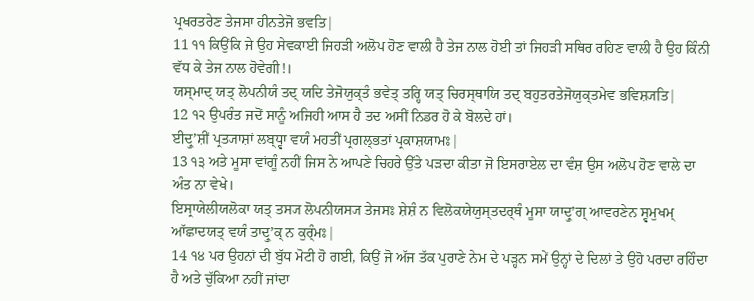ਪ੍ਰਖਰਤਰੇਣ ਤੇਜਸਾ ਹੀਨਤੇਜੋ ਭਵਤਿ|
11 ੧੧ ਕਿਉਂਕਿ ਜੇ ਉਹ ਸੇਵਕਾਈ ਜਿਹੜੀ ਅਲੋਪ ਹੋਣ ਵਾਲੀ ਹੈ ਤੇਜ ਨਾਲ ਹੋਈ ਤਾਂ ਜਿਹੜੀ ਸਥਿਰ ਰਹਿਣ ਵਾਲੀ ਹੈ ਉਹ ਕਿੰਨੀ ਵੱਧ ਕੇ ਤੇਜ ਨਾਲ ਹੋਵੇਗੀ!।
ਯਸ੍ਮਾਦ੍ ਯਤ੍ ਲੋਪਨੀਯੰ ਤਦ੍ ਯਦਿ ਤੇਜੋਯੁਕ੍ਤੰ ਭਵੇਤ੍ ਤਰ੍ਹਿ ਯਤ੍ ਚਿਰਸ੍ਥਾਯਿ ਤਦ੍ ਬਹੁਤਰਤੇਜੋਯੁਕ੍ਤਮੇਵ ਭਵਿਸ਼੍ਯਤਿ|
12 ੧੨ ਉਪਰੰਤ ਜਦੋਂ ਸਾਨੂੰ ਅਜਿਹੀ ਆਸ ਹੈ ਤਦ ਅਸੀਂ ਨਿਡਰ ਹੋ ਕੇ ਬੋਲਦੇ ਹਾਂ।
ਈਦ੍ਰੁʼਸ਼ੀਂ ਪ੍ਰਤ੍ਯਾਸ਼ਾਂ ਲਬ੍ਧ੍ਵਾ ਵਯੰ ਮਹਤੀਂ ਪ੍ਰਗਲ੍ਭਤਾਂ ਪ੍ਰਕਾਸ਼ਯਾਮਃ|
13 ੧੩ ਅਤੇ ਮੂਸਾ ਵਾਂਗੂੰ ਨਹੀਂ ਜਿਸ ਨੇ ਆਪਣੇ ਚਿਹਰੇ ਉੱਤੇ ਪੜਦਾ ਕੀਤਾ ਜੋ ਇਸਰਾਏਲ ਦਾ ਵੰਸ਼ ਉਸ ਅਲੋਪ ਹੋਣ ਵਾਲੇ ਦਾ ਅੰਤ ਨਾ ਵੇਖੇ।
ਇਸ੍ਰਾਯੇਲੀਯਲੋਕਾ ਯਤ੍ ਤਸ੍ਯ ਲੋਪਨੀਯਸ੍ਯ ਤੇਜਸਃ ਸ਼ੇਸ਼ੰ ਨ ਵਿਲੋਕਯੇਯੁਸ੍ਤਦਰ੍ਥੰ ਮੂਸਾ ਯਾਦ੍ਰੁʼਗ੍ ਆਵਰਣੇਨ ਸ੍ਵਮੁਖਮ੍ ਆੱਛਾਦਯਤ੍ ਵਯੰ ਤਾਦ੍ਰੁʼਕ੍ ਨ ਕੁਰ੍ੰਮਃ|
14 ੧੪ ਪਰ ਉਹਨਾਂ ਦੀ ਬੁੱਧ ਮੋਟੀ ਹੋ ਗਈ, ਕਿਉਂ ਜੋ ਅੱਜ ਤੱਕ ਪੁਰਾਣੇ ਨੇਮ ਦੇ ਪੜ੍ਹਨ ਸਮੇਂ ਉਨ੍ਹਾਂ ਦੇ ਦਿਲਾਂ ਤੇ ਉਹੋ ਪਰਦਾ ਰਹਿੰਦਾ ਹੈ ਅਤੇ ਚੁੱਕਿਆ ਨਹੀਂ ਜਾਂਦਾ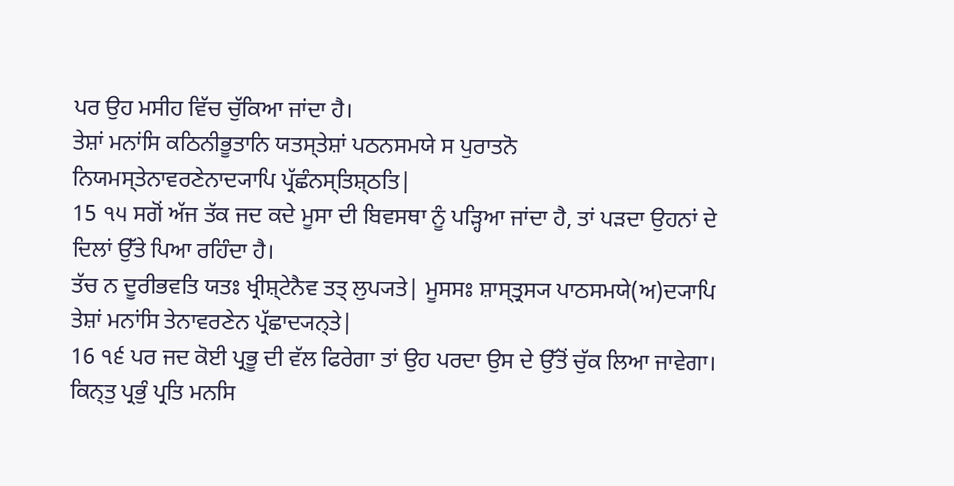ਪਰ ਉਹ ਮਸੀਹ ਵਿੱਚ ਚੁੱਕਿਆ ਜਾਂਦਾ ਹੈ।
ਤੇਸ਼ਾਂ ਮਨਾਂਸਿ ਕਠਿਨੀਭੂਤਾਨਿ ਯਤਸ੍ਤੇਸ਼ਾਂ ਪਠਨਸਮਯੇ ਸ ਪੁਰਾਤਨੋ ਨਿਯਮਸ੍ਤੇਨਾਵਰਣੇਨਾਦ੍ਯਾਪਿ ਪ੍ਰੱਛੰਨਸ੍ਤਿਸ਼੍ਠਤਿ|
15 ੧੫ ਸਗੋਂ ਅੱਜ ਤੱਕ ਜਦ ਕਦੇ ਮੂਸਾ ਦੀ ਬਿਵਸਥਾ ਨੂੰ ਪੜ੍ਹਿਆ ਜਾਂਦਾ ਹੈ, ਤਾਂ ਪੜਦਾ ਉਹਨਾਂ ਦੇ ਦਿਲਾਂ ਉੱਤੇ ਪਿਆ ਰਹਿੰਦਾ ਹੈ।
ਤੱਚ ਨ ਦੂਰੀਭਵਤਿ ਯਤਃ ਖ੍ਰੀਸ਼੍ਟੇਨੈਵ ਤਤ੍ ਲੁਪ੍ਯਤੇ| ਮੂਸਸਃ ਸ਼ਾਸ੍ਤ੍ਰਸ੍ਯ ਪਾਠਸਮਯੇ(ਅ)ਦ੍ਯਾਪਿ ਤੇਸ਼ਾਂ ਮਨਾਂਸਿ ਤੇਨਾਵਰਣੇਨ ਪ੍ਰੱਛਾਦ੍ਯਨ੍ਤੇ|
16 ੧੬ ਪਰ ਜਦ ਕੋਈ ਪ੍ਰਭੂ ਦੀ ਵੱਲ ਫਿਰੇਗਾ ਤਾਂ ਉਹ ਪਰਦਾ ਉਸ ਦੇ ਉੱਤੋਂ ਚੁੱਕ ਲਿਆ ਜਾਵੇਗਾ।
ਕਿਨ੍ਤੁ ਪ੍ਰਭੁੰ ਪ੍ਰਤਿ ਮਨਸਿ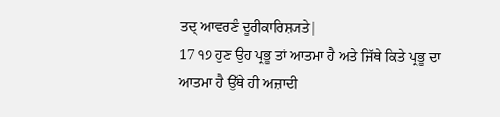ਤਦ੍ ਆਵਰਣੰ ਦੂਰੀਕਾਰਿਸ਼੍ਯਤੇ|
17 ੧੭ ਹੁਣ ਉਹ ਪ੍ਰਭੂ ਤਾਂ ਆਤਮਾ ਹੈ ਅਤੇ ਜਿੱਥੇ ਕਿਤੇ ਪ੍ਰਭੂ ਦਾ ਆਤਮਾ ਹੈ ਉੱਥੇ ਹੀ ਅਜ਼ਾਦੀ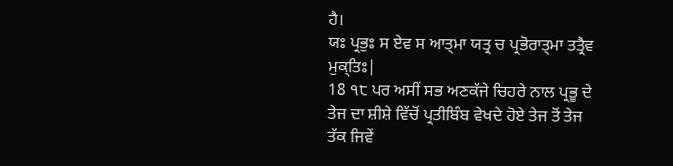ਹੈ।
ਯਃ ਪ੍ਰਭੁਃ ਸ ਏਵ ਸ ਆਤ੍ਮਾ ਯਤ੍ਰ ਚ ਪ੍ਰਭੋਰਾਤ੍ਮਾ ਤਤ੍ਰੈਵ ਮੁਕ੍ਤਿਃ|
18 ੧੮ ਪਰ ਅਸੀਂ ਸਭ ਅਣਕੱਜੇ ਚਿਹਰੇ ਨਾਲ ਪ੍ਰਭੂ ਦੇ ਤੇਜ ਦਾ ਸ਼ੀਸ਼ੇ ਵਿੱਚੋਂ ਪ੍ਰਤੀਬਿੰਬ ਵੇਖਦੇ ਹੋਏ ਤੇਜ ਤੋਂ ਤੇਜ ਤੱਕ ਜਿਵੇਂ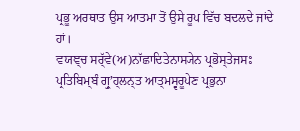ਪ੍ਰਭੂ ਅਰਥਾਤ ਉਸ ਆਤਮਾ ਤੋਂ ਉਸੇ ਰੂਪ ਵਿੱਚ ਬਦਲਦੇ ਜਾਂਦੇ ਹਾਂ।
ਵਯਞ੍ਚ ਸਰ੍ੱਵੇ(ਅ)ਨਾੱਛਾਦਿਤੇਨਾਸ੍ਯੇਨ ਪ੍ਰਭੋਸ੍ਤੇਜਸਃ ਪ੍ਰਤਿਬਿਮ੍ਬੰ ਗ੍ਰੁʼਹ੍ਲਨ੍ਤ ਆਤ੍ਮਸ੍ਵਰੂਪੇਣ ਪ੍ਰਭੁਨਾ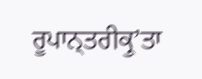ਰੂਪਾਨ੍ਤਰੀਕ੍ਰੁʼਤਾ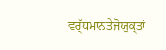ਵਰ੍ੱਧਮਾਨਤੇਜੋਯੁਕ੍ਤਾਂ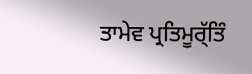ਤਾਮੇਵ ਪ੍ਰਤਿਮੂਰ੍ੱਤਿੰ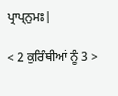ਪ੍ਰਾਪ੍ਨੁਮਃ|

< 2 ਕੁਰਿੰਥੀਆਂ ਨੂੰ 3 >